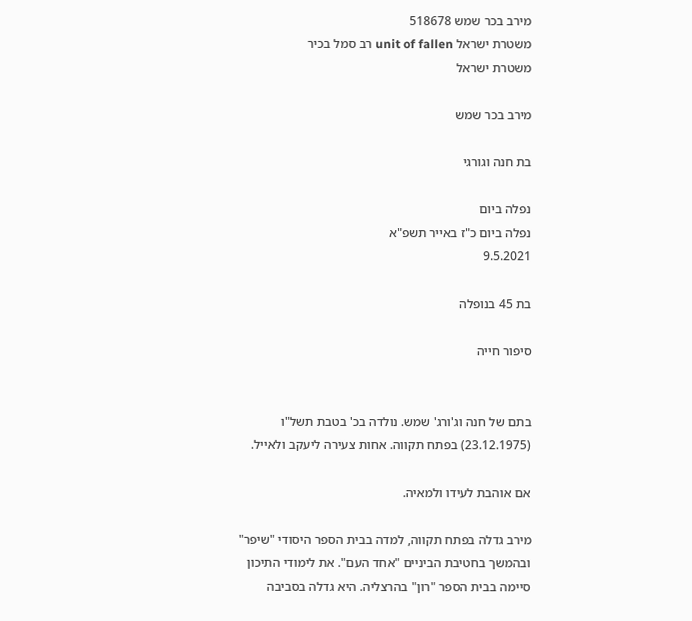מירב בכר שמש 518678
משטרת ישראל unit of fallen רב סמל בכיר
משטרת ישראל

מירב בכר שמש

בת חנה וגורגי

נפלה ביום
נפלה ביום כ"ז באייר תשפ"א
9.5.2021

בת 45 בנופלה

סיפור חייה


בתם של חנה וג'ורג' שמש. נולדה בכ' בטבת תשל"ו (23.12.1975) בפתח תקווה. אחות צעירה ליעקב ולאייל.

אם אוהבת לעידו ולמאיה.

מירב גדלה בפתח תקווה, למדה בבית הספר היסודי "שיפר" ובהמשך בחטיבת הביניים "אחד העם". את לימודי התיכון סיימה בבית הספר "רון" בהרצליה. היא גדלה בסביבה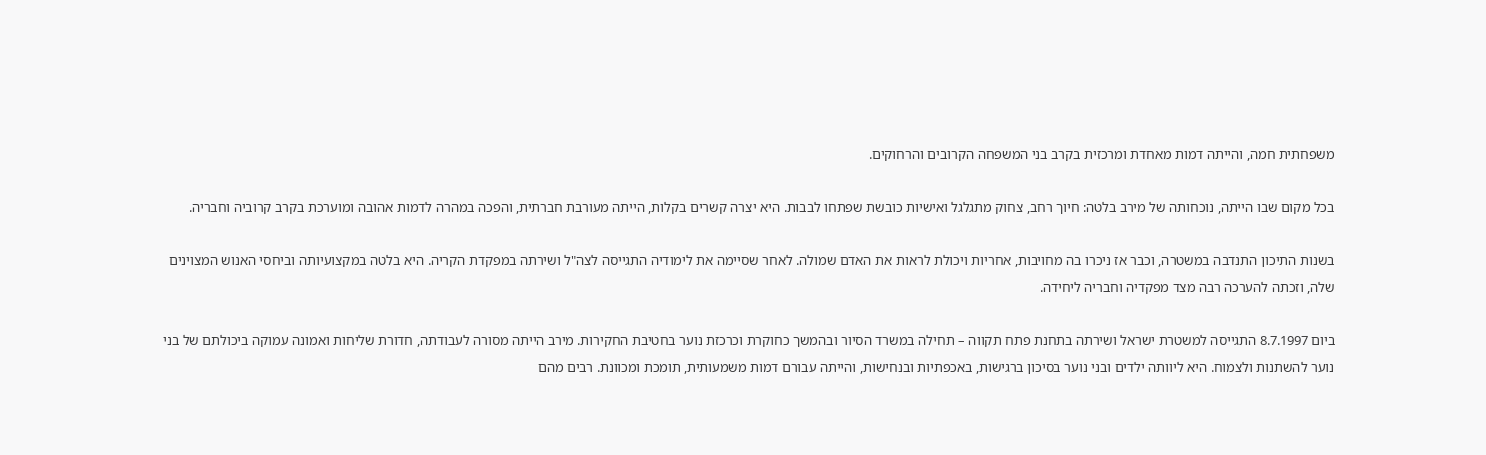משפחתית חמה, והייתה דמות מאחדת ומרכזית בקרב בני המשפחה הקרובים והרחוקים.

בכל מקום שבו הייתה, נוכחותה של מירב בלטה: חיוך רחב, צחוק מתגלגל ואישיות כובשת שפתחו לבבות. היא יצרה קשרים בקלות, הייתה מעורבת חברתית, והפכה במהרה לדמות אהובה ומוערכת בקרב קרוביה וחבריה.

בשנות התיכון התנדבה במשטרה, וכבר אז ניכרו בה מחויבות, אחריות ויכולת לראות את האדם שמולה. לאחר שסיימה את לימודיה התגייסה לצה"ל ושירתה במפקדת הקריה. היא בלטה במקצועיותה וביחסי האנוש המצוינים שלה, וזכתה להערכה רבה מצד מפקדיה וחבריה ליחידה.

ביום 8.7.1997 התגייסה למשטרת ישראל ושירתה בתחנת פתח תקווה – תחילה במשרד הסיור ובהמשך כחוקרת וכרכזת נוער בחטיבת החקירות. מירב הייתה מסורה לעבודתה, חדורת שליחות ואמונה עמוקה ביכולתם של בני נוער להשתנות ולצמוח. היא ליוותה ילדים ובני נוער בסיכון ברגישות, באכפתיות ובנחישות, והייתה עבורם דמות משמעותית, תומכת ומכוונת. רבים מהם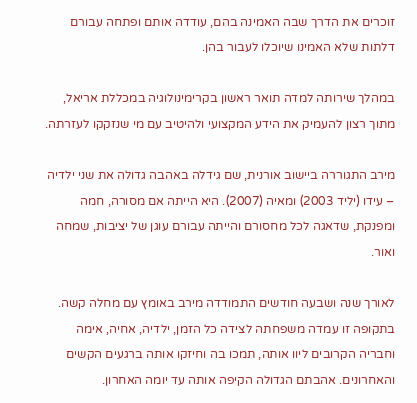זוכרים את הדרך שבה האמינה בהם, עודדה אותם ופתחה עבורם דלתות שלא האמינו שיוכלו לעבור בהן.

במהלך שירותה למדה תואר ראשון בקרימינולוגיה במכללת אריאל, מתוך רצון להעמיק את הידע המקצועי ולהיטיב עם מי שנזקקו לעזרתה.

מירב התגוררה ביישוב אורנית, שם גידלה באהבה גדולה את שני ילדיה – עידו (יליד 2003) ומאיה (2007). היא הייתה אם מסורה, חמה ומפנקת, שדאגה לכל מחסורם והייתה עבורם עוגן של יציבות, שמחה ואור.

לאורך שנה ושבעה חודשים התמודדה מירב באומץ עם מחלה קשה. בתקופה זו עמדה משפחתה לצידה כל הזמן, ילדיה, אחיה, אימה וחבריה הקרובים ליוו אותה, תמכו בה וחיזקו אותה ברגעים הקשים והאחרונים. אהבתם הגדולה הקיפה אותה עד יומה האחרון.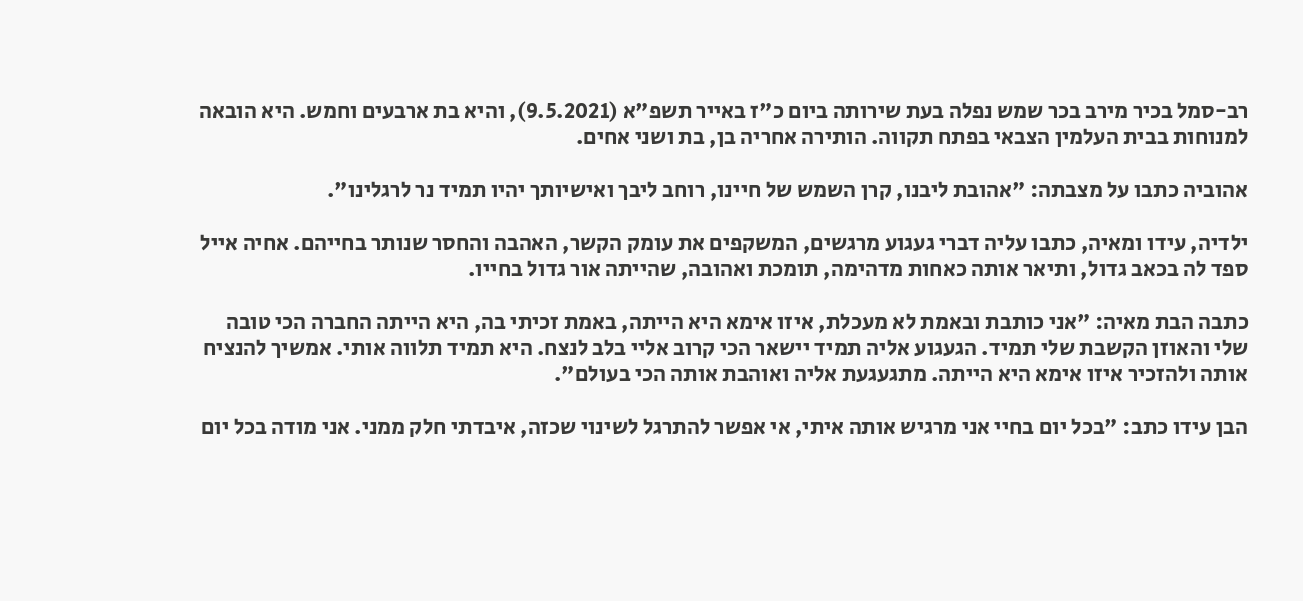רב-סמל בכיר מירב בכר שמש נפלה בעת שירותה ביום כ"ז באייר תשפ"א (9.5.2021), והיא בת ארבעים וחמש. היא הובאה למנוחות בבית העלמין הצבאי בפתח תקווה. הותירה אחריה בן, בת ושני אחים.

אהוביה כתבו על מצבתה: "אהובת ליבנו, קרן השמש של חיינו, רוחב ליבך ואישיותך יהיו תמיד נר לרגלינו".

ילדיה, עידו ומאיה, כתבו עליה דברי געגוע מרגשים, המשקפים את עומק הקשר, האהבה והחסר שנותר בחייהם. אחיה אייל ספד לה בכאב גדול, ותיאר אותה כאחות מדהימה, תומכת ואהובה, שהייתה אור גדול בחייו.

כתבה הבת מאיה: "אני כותבת ובאמת לא מעכלת, איזו אימא היא הייתה, באמת זכיתי בה, היא הייתה החברה הכי טובה שלי והאוזן הקשבת שלי תמיד. הגעגוע אליה תמיד יישאר הכי קרוב אליי בלב לנצח. היא תמיד תלווה אותי. אמשיך להנציח אותה ולהזכיר איזו אימא היא הייתה. מתגעגעת אליה ואוהבת אותה הכי בעולם".

הבן עידו כתב: "בכל יום בחיי אני מרגיש אותה איתי, אי אפשר להתרגל לשינוי שכזה, איבדתי חלק ממני. אני מודה בכל יום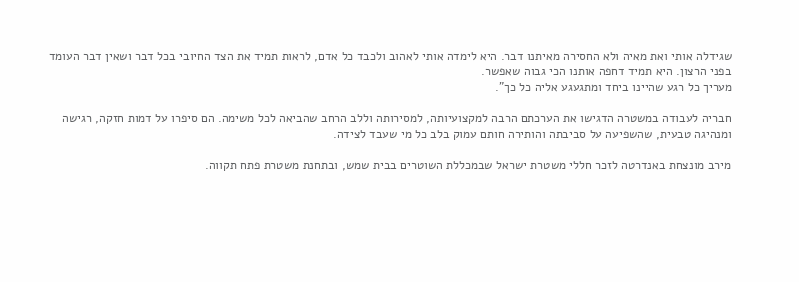שגידלה אותי ואת מאיה ולא החסירה מאיתנו דבר. היא לימדה אותי לאהוב ולכבד כל אדם, לראות תמיד את הצד החיובי בכל דבר ושאין דבר העומד בפני הרצון. היא תמיד דחפה אותנו הכי גבוה שאפשר.
מעריך כל רגע שהיינו ביחד ומתגעגע אליה כל כך".

חבריה לעבודה במשטרה הדגישו את הערכתם הרבה למקצועיותה, למסירותה וללב הרחב שהביאה לכל משימה. הם סיפרו על דמות חזקה, רגישה ומנהיגה טבעית, שהשפיעה על סביבתה והותירה חותם עמוק בלב כל מי שעבד לצידה.

מירב מונצחת באנדרטה לזכר חללי משטרת ישראל שבמכללת השוטרים בבית שמש, ובתחנת משטרת פתח תקווה.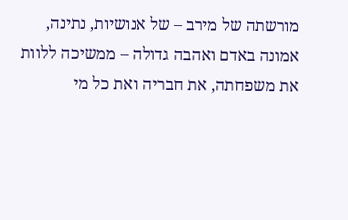מורשתה של מירב – של אנושיות, נתינה, אמונה באדם ואהבה גדולה – ממשיכה ללוות את משפחתה, את חבריה ואת כל מי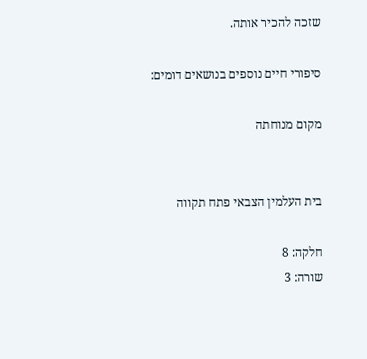שזכה להכיר אותה.

סיפורי חיים נוספים בנושאים דומים:

מקום מנוחתה


בית העלמין הצבאי פתח תקווה

חלקה: 8
שורה: 3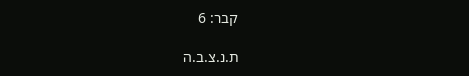קבר: 6

ת.נ.צ.ב.ה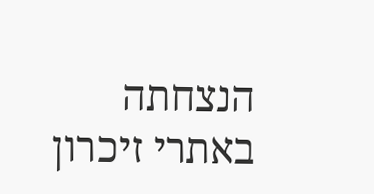הנצחתה באתרי זיכרון